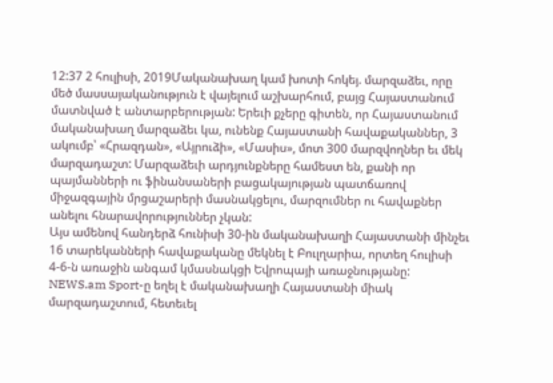12:37 2 հուլիսի, 2019Մականախաղ կամ խոտի հոկեյ. մարզաձեւ, որը մեծ մասսայականություն է վայելում աշխարհում, բայց Հայաստանում մատնված է անտարբերության: Երեւի քչերը գիտեն, որ Հայաստանում մականախաղ մարզաձեւ կա, ունենք Հայաստանի հավաքականներ, 3 ակումբ՝ «Հրազդան», «Այրուձի», «Մասիս», մոտ 300 մարզվողներ եւ մեկ մարզադաշտ: Մարզաձեւի արդյունքները համեստ են, քանի որ պայմանների ու ֆինանսաների բացակայության պատճառով միջազգային մրցաշարերի մասնակցելու, մարզումներ ու հավաքներ անելու հնարավորություններ չկան:
Այս ամենով հանդերձ հունիսի 30-ին մականախաղի Հայաստանի մինչեւ 16 տարեկանների հավաքականը մեկնել է Բուլղարիա, որտեղ հուլիսի 4-6-ն առաջին անգամ կմասնակցի Եվրոպայի առաջնությանը:
NEWS.am Sport-ը եղել է մականախաղի Հայաստանի միակ մարզադաշտում, հետեւել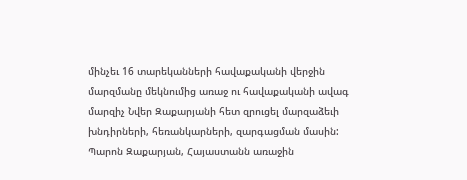մինչեւ 16 տարեկանների հավաքականի վերջին մարզմանը մեկնումից առաջ ու հավաքականի ավագ մարզիչ Նվեր Զաքարյանի հետ զրուցել մարզաձեւի խնդիրների, հեռանկարների, զարգացման մասին:
Պարոն Զաքարյան, Հայաստանն առաջին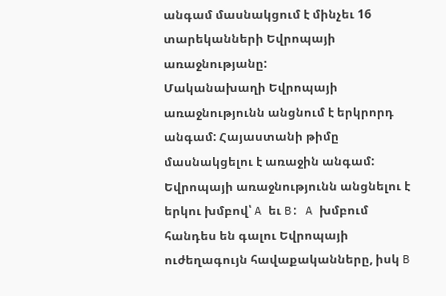անգամ մասնակցում է մինչեւ 16 տարեկանների Եվրոպայի առաջնությանը:
Մականախաղի Եվրոպայի առաջնությունն անցնում է երկրորդ անգամ: Հայաստանի թիմը մասնակցելու է առաջին անգամ: Եվրոպայի առաջնությունն անցնելու է երկու խմբով՝ A եւ B: A խմբում հանդես են գալու Եվրոպայի ուժեղագույն հավաքականները, իսկ B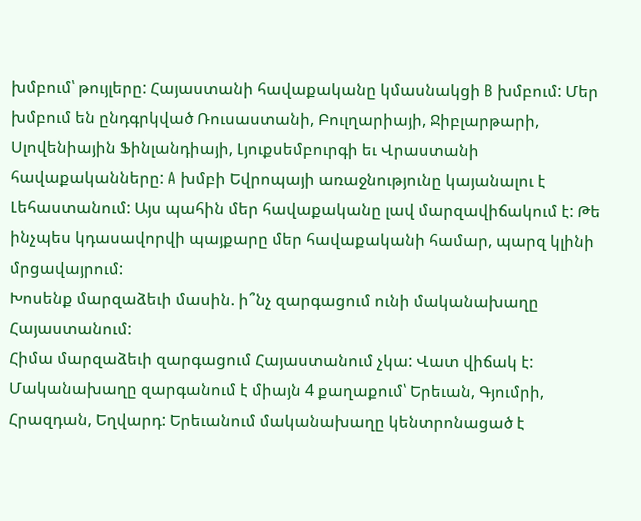խմբում՝ թույլերը: Հայաստանի հավաքականը կմասնակցի B խմբում: Մեր խմբում են ընդգրկված Ռուսաստանի, Բուլղարիայի, Ջիբլարթարի, Սլովենիային Ֆինլանդիայի, Լյուքսեմբուրգի եւ Վրաստանի հավաքականները: A խմբի Եվրոպայի առաջնությունը կայանալու է Լեհաստանում: Այս պահին մեր հավաքականը լավ մարզավիճակում է: Թե ինչպես կդասավորվի պայքարը մեր հավաքականի համար, պարզ կլինի մրցավայրում:
Խոսենք մարզաձեւի մասին. ի՞նչ զարգացում ունի մականախաղը Հայաստանում:
Հիմա մարզաձեւի զարգացում Հայաստանում չկա: Վատ վիճակ է: Մականախաղը զարգանում է միայն 4 քաղաքում՝ Երեւան, Գյումրի, Հրազդան, Եղվարդ: Երեւանում մականախաղը կենտրոնացած է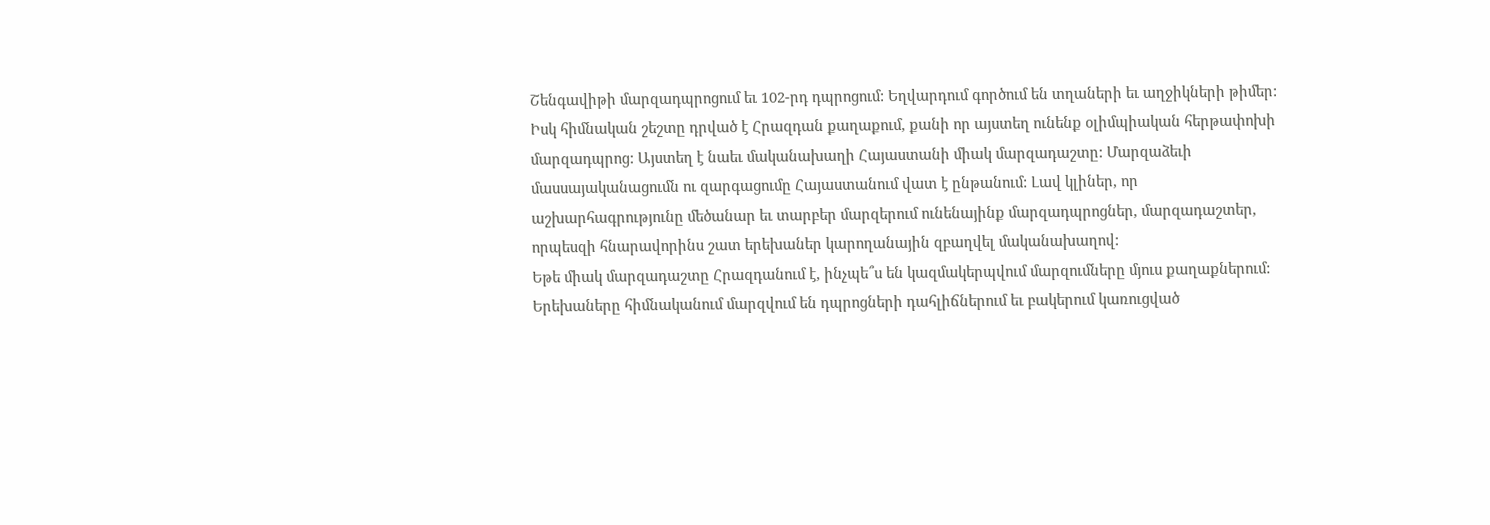Շենգավիթի մարզադպրոցում եւ 102-րդ դպրոցում: Եղվարդում գործում են տղաների եւ աղջիկների թիմեր: Իսկ հիմնական շեշտը դրված է Հրազդան քաղաքում, քանի որ այստեղ ունենք օլիմպիական հերթափոխի մարզադպրոց: Այստեղ է նաեւ մականախաղի Հայաստանի միակ մարզադաշտը: Մարզաձեւի մասսայականացումն ու զարգացումը Հայաստանում վատ է ընթանում: Լավ կլիներ, որ աշխարհագրությունը մեծանար եւ տարբեր մարզերում ունենայինք մարզադպրոցներ, մարզադաշտեր, որպեսզի հնարավորինս շատ երեխաներ կարողանային զբաղվել մականախաղով:
Եթե միակ մարզադաշտը Հրազդանում է, ինչպե՞ս են կազմակերպվում մարզումները մյուս քաղաքներում:
Երեխաները հիմնականում մարզվում են դպրոցների դահլիճներում եւ բակերում կառուցված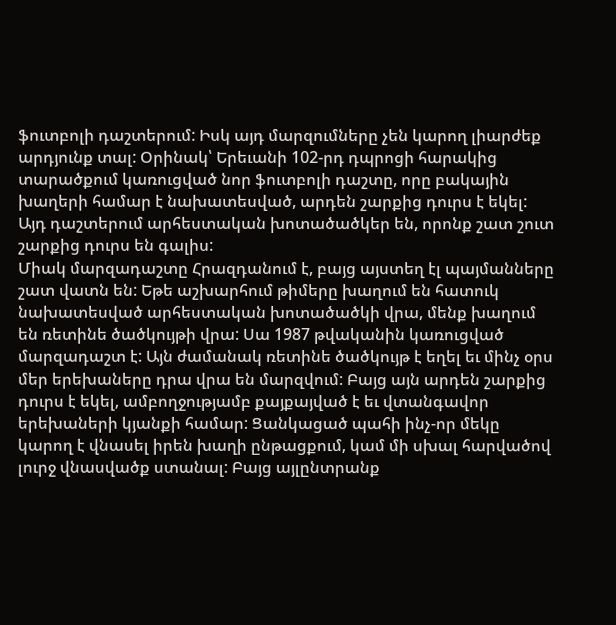ֆուտբոլի դաշտերում: Իսկ այդ մարզումները չեն կարող լիարժեք արդյունք տալ: Օրինակ՝ Երեւանի 102-րդ դպրոցի հարակից տարածքում կառուցված նոր ֆուտբոլի դաշտը, որը բակային խաղերի համար է նախատեսված, արդեն շարքից դուրս է եկել: Այդ դաշտերում արհեստական խոտածածկեր են, որոնք շատ շուտ շարքից դուրս են գալիս:
Միակ մարզադաշտը Հրազդանում է, բայց այստեղ էլ պայմանները շատ վատն են: Եթե աշխարհում թիմերը խաղում են հատուկ նախատեսված արհեստական խոտածածկի վրա, մենք խաղում են ռետինե ծածկույթի վրա: Սա 1987 թվականին կառուցված մարզադաշտ է: Այն ժամանակ ռետինե ծածկույթ է եղել եւ մինչ օրս մեր երեխաները դրա վրա են մարզվում: Բայց այն արդեն շարքից դուրս է եկել, ամբողջությամբ քայքայված է եւ վտանգավոր երեխաների կյանքի համար: Ցանկացած պահի ինչ-որ մեկը կարող է վնասել իրեն խաղի ընթացքում, կամ մի սխալ հարվածով լուրջ վնասվածք ստանալ: Բայց այլընտրանք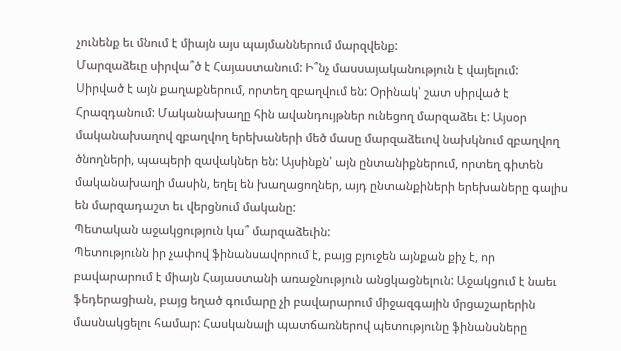չունենք եւ մնում է միայն այս պայմաններում մարզվենք:
Մարզաձեւը սիրվա՞ծ է Հայաստանում: Ի՞նչ մասսայականություն է վայելում:
Սիրված է այն քաղաքներում, որտեղ զբաղվում են: Օրինակ՝ շատ սիրված է Հրազդանում: Մականախաղը հին ավանդույթներ ունեցող մարզաձեւ է: Այսօր մականախաղով զբաղվող երեխաների մեծ մասը մարզաձեւով նախկնում զբաղվող ծնողների, պապերի զավակներ են: Այսինքն՝ այն ընտանիքներում, որտեղ գիտեն մականախաղի մասին, եղել են խաղացողներ, այդ ընտանքիների երեխաները գալիս են մարզադաշտ եւ վերցնում մականը:
Պետական աջակցություն կա՞ մարզաձեւին:
Պետությունն իր չափով ֆինանսավորում է, բայց բյուջեն այնքան քիչ է, որ բավարարում է միայն Հայաստանի առաջնություն անցկացնելուն: Աջակցում է նաեւ ֆեդերացիան, բայց եղած գումարը չի բավարարում միջազգային մրցաշարերին մասնակցելու համար: Հասկանալի պատճառներով պետությունը ֆինանսները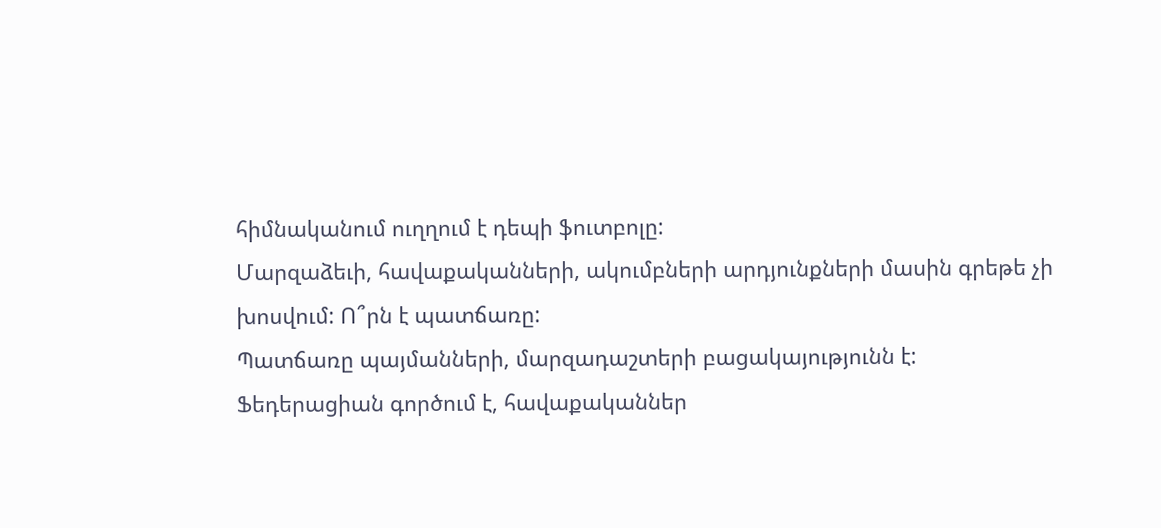հիմնականում ուղղում է դեպի ֆուտբոլը:
Մարզաձեւի, հավաքականների, ակումբների արդյունքների մասին գրեթե չի խոսվում: Ո՞րն է պատճառը:
Պատճառը պայմանների, մարզադաշտերի բացակայությունն է: Ֆեդերացիան գործում է, հավաքականներ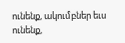ունենք, ակումբներ եւս ունենք,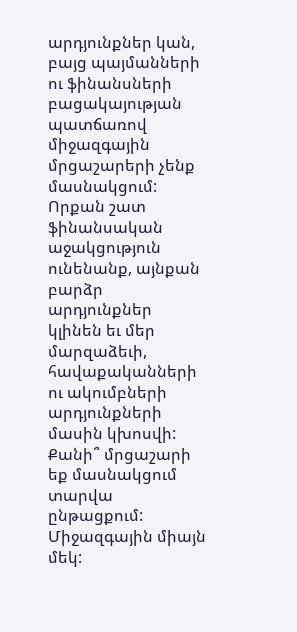արդյունքներ կան, բայց պայմանների ու ֆինանսների բացակայության պատճառով միջազգային մրցաշարերի չենք մասնակցում: Որքան շատ ֆինանսական աջակցություն ունենանք, այնքան բարձր արդյունքներ կլինեն եւ մեր մարզաձեւի, հավաքականների ու ակումբների արդյունքների մասին կխոսվի:
Քանի՞ մրցաշարի եք մասնակցում տարվա ընթացքում:
Միջազգային միայն մեկ: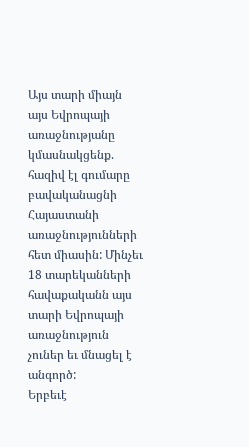Այս տարի միայն այս Եվրոպայի առաջնությանը կմասնակցենք. հազիվ էլ գումարը բավականացնի Հայաստանի առաջնությունների հետ միասին: Մինչեւ 18 տարեկանների հավաքականն այս տարի Եվրոպայի առաջնություն չուներ եւ մնացել է անգործ:
Երբեւէ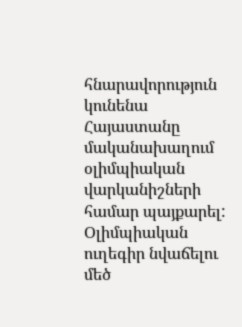հնարավորություն կունենա Հայաստանը մականախաղում օլիմպիական վարկանիշների համար պայքարել:
Օլիմպիական ուղեգիր նվաճելու մեծ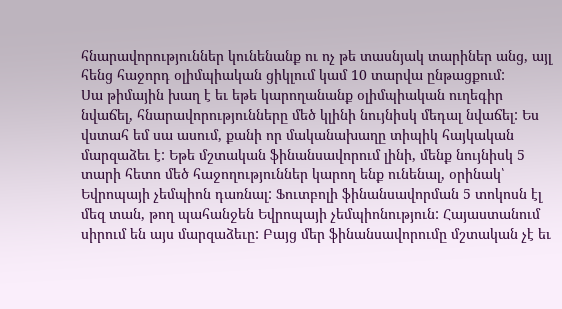հնարավորություններ կունենանք ու ոչ թե տասնյակ տարիներ անց, այլ հենց հաջորդ օլիմպիական ցիկլում կամ 10 տարվա ընթացքում:
Սա թիմային խաղ է եւ եթե կարողանանք օլիմպիական ուղեգիր նվաճել, հնարավորությունները մեծ կլինի նույնիսկ մեդալ նվաճել: Ես վստահ եմ սա ասում, քանի որ մականախաղը տիպիկ հայկական մարզաձեւ է: Եթե մշտական ֆինանսավորում լինի, մենք նույնիսկ 5 տարի հետո մեծ հաջողություններ կարող ենք ունենալ, օրինակ՝ Եվրոպայի չեմպիոն դառնալ: Ֆուտբոլի ֆինանսավորման 5 տոկոսն էլ մեզ տան, թող պահանջեն Եվրոպայի չեմպիոնություն: Հայաստանում սիրում են այս մարզաձեւը: Բայց մեր ֆինանսավորումը մշտական չէ եւ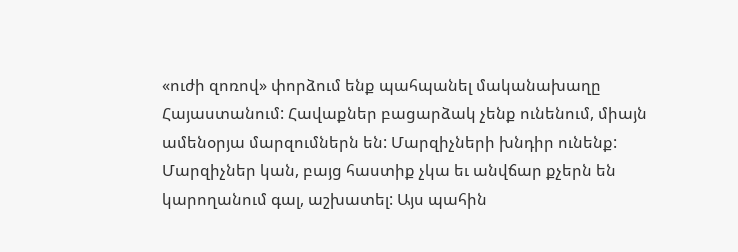«ուժի զոռով» փորձում ենք պահպանել մականախաղը Հայաստանում: Հավաքներ բացարձակ չենք ունենում, միայն ամենօրյա մարզումներն են: Մարզիչների խնդիր ունենք: Մարզիչներ կան, բայց հաստիք չկա եւ անվճար քչերն են կարողանում գալ, աշխատել: Այս պահին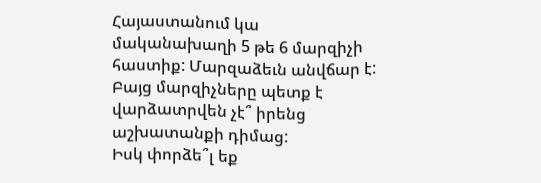Հայաստանում կա մականախաղի 5 թե 6 մարզիչի հաստիք: Մարզաձեւն անվճար է: Բայց մարզիչները պետք է վարձատրվեն չէ՞ իրենց աշխատանքի դիմաց:
Իսկ փորձե՞լ եք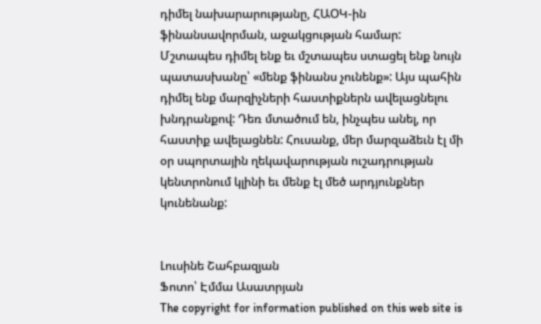դիմել նախարարությանը, ՀԱՕԿ-ին ֆինանսավորման, աջակցության համար:
Մշտապես դիմել ենք եւ մշտապես ստացել ենք նույն պատասխանը՝ «մենք ֆինանս չունենք»: Այս պահին դիմել ենք մարզիչների հաստիքներն ավելացնելու խնդրանքով: Դեռ մտածում են, ինչպես անել, որ հաստիք ավելացնեն: Հուսանք, մեր մարզաձեւն էլ մի օր սպորտային ղեկավարության ուշադրության կենտրոնում կլինի եւ մենք էլ մեծ արդյունքներ կունենանք:


Լուսինե Շահբազյան
Ֆոտո՝ Էմմա Ասատրյան
The copyright for information published on this web site is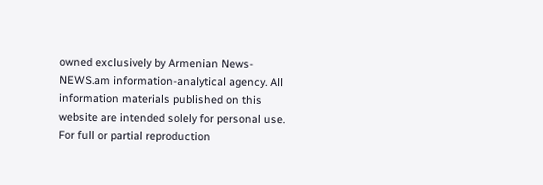owned exclusively by Armenian News-NEWS.am information-analytical agency. All information materials published on this website are intended solely for personal use. For full or partial reproduction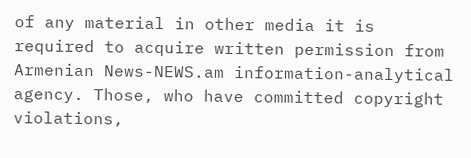of any material in other media it is required to acquire written permission from Armenian News-NEWS.am information-analytical agency. Those, who have committed copyright violations,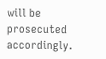will be prosecuted accordingly.